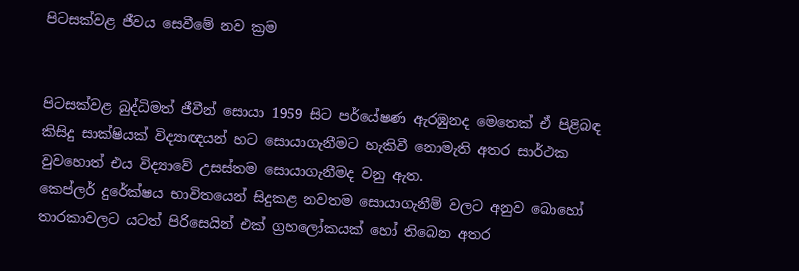පිටසක්වළ ජීවය සෙවීමේ නව ක්‍රම


පිටසක්වළ බුද්ධිමත් ජීවීන් සොයා 1959 සිට පර්යේෂණ ඇරඹුනද මෙතෙක් ඒ පිළිබඳ කිසිදු සාක්ෂියක් විද්‍යාඥයන් හට සොයාගැනීමට හැකිවී නොමැති අතර සාර්ථක වුවහොත් එය විද්‍යාවේ උසස්තම සොයාගැනීමද වනු ඇත.
කෙප්ලර් දුරේක්ෂය භාවිතයෙන් සිදුකළ නවතම සොයාගැනීම් වලට අනුව බොහෝ තාරකාවලට යටත් පිරිසෙයින් එක් ග්‍රහලෝකයක් හෝ තිබෙන අතර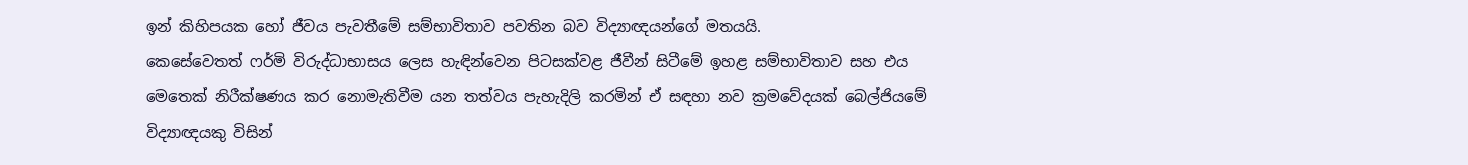ඉන් කිහිපයක හෝ ජීවය පැවතීමේ සම්භාවිතාව පවතින බව විද්‍යාඥයන්ගේ මතයයි.
කෙසේවෙතත් ෆර්මි විරුද්ධාභාසය ලෙස හැඳින්වෙන පිටසක්වළ ජීවීන් සිටීමේ ඉහළ සම්භාවිතාව සහ එය මෙතෙක් නිරීක්ෂණය කර නොමැතිවීම යන තත්වය පැහැදිලි කරමින් ඒ සඳහා නව ක්‍රමවේදයක් බෙල්ජියමේ විද්‍යාඥයකු විසින්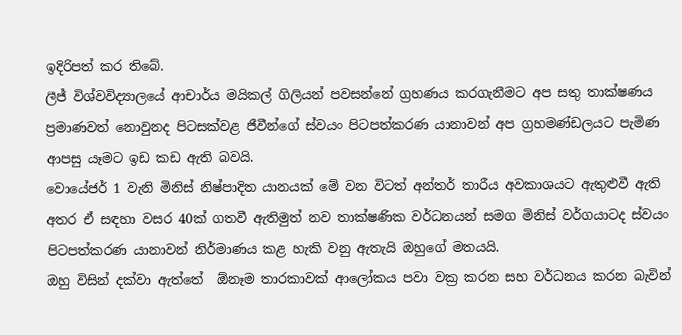ඉදිරිපත් කර තිබේ.
ලීජ් විශ්වවිද්‍යාලයේ ආචාර්ය මයිකල් ගිලියන් පවසන්නේ ග්‍රහණය කරගැනීමට අප සතු තාක්ෂණය ප්‍රමාණවත් නොවුනද පිටසක්වළ ජීවීන්ගේ ස්වයං පිටපත්කරණ යානාවන් අප ග්‍රහමණ්ඩලයට පැමිණ ආපසු යෑමට ඉඩ කඩ ඇති බවයි.
වොයේජර් 1 වැනි මිනිස් නිෂ්පාදිත යානයක් මේ වන විටත් අන්තර් තාරීය අවකාශයට ඇතුළුවී ඇති අතර ඒ සඳහා වසර 40ක් ගතවී ඇතිමුත් නව තාක්ෂණික වර්ධනයන් සමග මිනිස් වර්ගයාටද ස්වයං පිටපත්කරණ යානාවන් නිර්මාණය කළ හැකි වනු ඇතැයි ඔහුගේ මතයයි.
ඔහු විසින් දක්වා ඇත්තේ  ඕනෑම තාරකාවක් ආලෝකය පවා වක්‍ර කරන සහ වර්ධනය කරන බැවින්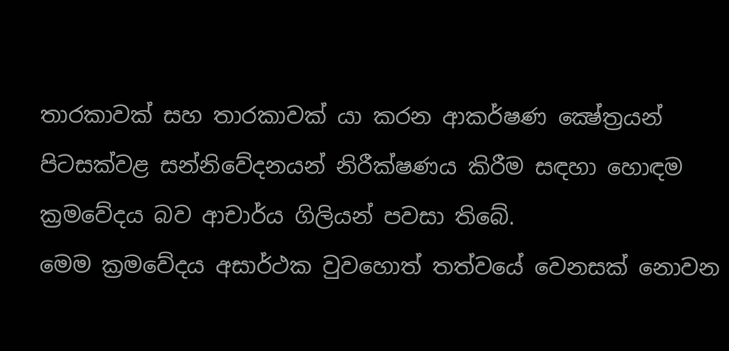තාරකාවක් සහ තාරකාවක් යා කරන ආකර්ෂණ ක්‍ෂේත්‍රයන් පිටසක්වළ සන්නිවේදනයන් නිරීක්ෂණය කිරීම සඳහා හොඳම ක්‍රමවේදය බව ආචාර්ය ගිලියන් පවසා තිබේ.
මෙම ක්‍රමවේදය අසාර්ථක වුවහොත් තත්වයේ වෙනසක් නොවන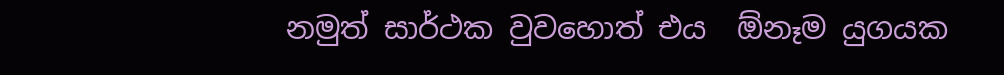නමුත් සාර්ථක වුවහොත් එය  ඕනෑම යුගයක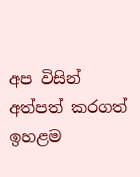අප විසින් අත්පත් කරගත් ඉහළම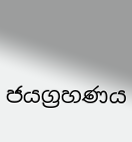ජයග්‍රහණය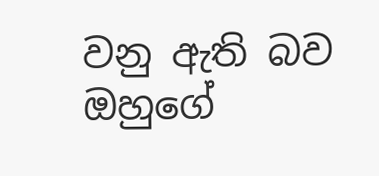වනු ඇති බව ඔහුගේ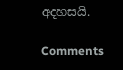අදහසයි.

Comments